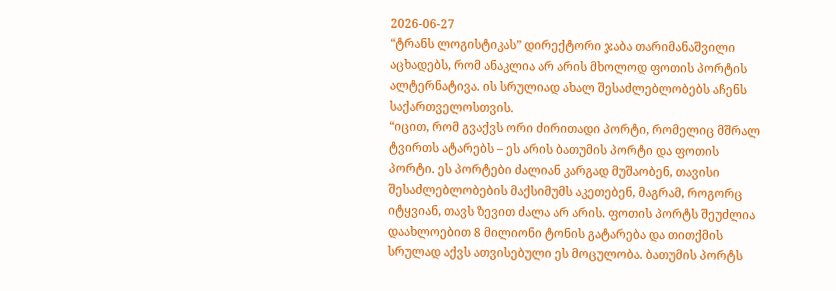2026-06-27
“ტრანს ლოგისტიკას” დირექტორი ჯაბა თარიმანაშვილი აცხადებს, რომ ანაკლია არ არის მხოლოდ ფოთის პორტის ალტერნატივა. ის სრულიად ახალ შესაძლებლობებს აჩენს საქართველოსთვის.
“იცით, რომ გვაქვს ორი ძირითადი პორტი, რომელიც მშრალ ტვირთს ატარებს – ეს არის ბათუმის პორტი და ფოთის პორტი. ეს პორტები ძალიან კარგად მუშაობენ, თავისი შესაძლებლობების მაქსიმუმს აკეთებენ, მაგრამ, როგორც იტყვიან, თავს ზევით ძალა არ არის. ფოთის პორტს შეუძლია დაახლოებით 8 მილიონი ტონის გატარება და თითქმის სრულად აქვს ათვისებული ეს მოცულობა. ბათუმის პორტს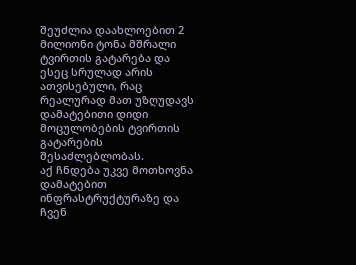შეუძლია დაახლოებით 2 მილიონი ტონა მშრალი ტვირთის გატარება და ესეც სრულად არის ათვისებული, რაც რეალურად მათ უზღუდავს დამატებითი დიდი მოცულობების ტვირთის გატარების შესაძლებლობას.
აქ ჩნდება უკვე მოთხოვნა დამატებით ინფრასტრუქტურაზე და ჩვენ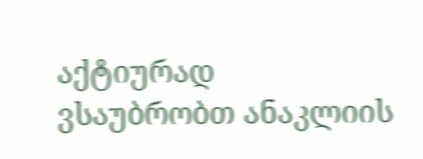აქტიურად ვსაუბრობთ ანაკლიის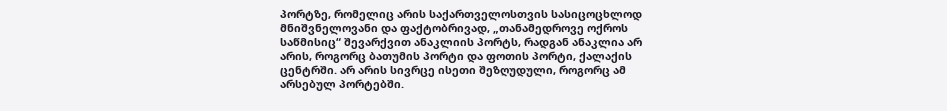პორტზე, რომელიც არის საქართველოსთვის სასიცოცხლოდ მნიშვნელოვანი და ფაქტობრივად, „თანამედროვე ოქროს საწმისიც“ შევარქვით ანაკლიის პორტს, რადგან ანაკლია არ არის, როგორც ბათუმის პორტი და ფოთის პორტი, ქალაქის ცენტრში. არ არის სივრცე ისეთი შეზღუდული, როგორც ამ არსებულ პორტებში.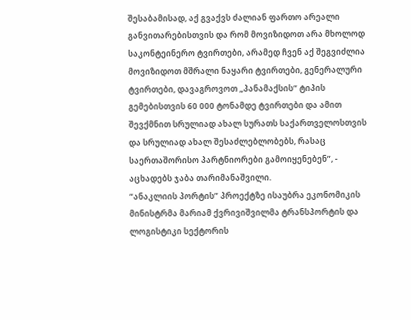შესაბამისად, აქ გვაქვს ძალიან ფართო არეალი განვითარებისთვის და რომ მოვიზიდოთ არა მხოლოდ საკონტეინერო ტვირთები, არამედ ჩვენ აქ შეგვიძლია მოვიზიდოთ მშრალი ნაყარი ტვირთები, გენერალური ტვირთები, დავაგროვოთ „პანამაქსის“ ტიპის გემებისთვის 60 000 ტონამდე ტვირთები და ამით შევქმნით სრულიად ახალ სურათს საქართველოსთვის და სრულიად ახალ შესაძლებლობებს, რასაც საერთაშორისო პარტნიორები გამოიყენებენ”, - აცხადებს ჯაბა თარიმანაშვილი.
“ანაკლიის პორტის” პროექტზე ისაუბრა ეკონომიკის მინისტრმა მარიამ ქვრივიშვილმა ტრანსპორტის და ლოგისტიკი სექტორის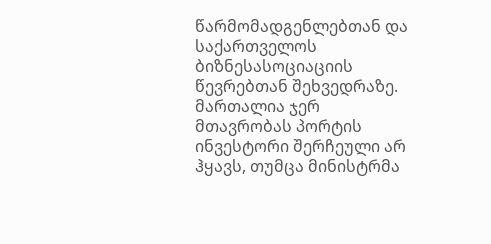წარმომადგენლებთან და საქართველოს ბიზნესასოციაციის წევრებთან შეხვედრაზე. მართალია ჯერ მთავრობას პორტის ინვესტორი შერჩეული არ ჰყავს, თუმცა მინისტრმა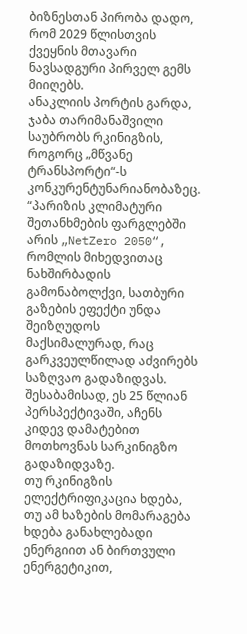ბიზნესთან პირობა დადო, რომ 2029 წლისთვის ქვეყნის მთავარი ნავსადგური პირველ გემს მიიღებს.
ანაკლიის პორტის გარდა, ჯაბა თარიმანაშვილი საუბრობს რკინიგზის, როგორც „მწვანე ტრანსპორტი“-ს კონკურენტუნარიანობაზეც.
“პარიზის კლიმატური შეთანხმების ფარგლებში არის „NetZero 2050“, რომლის მიხედვითაც ნახშირბადის გამონაბოლქვი, სათბური გაზების ეფექტი უნდა შეიზღუდოს მაქსიმალურად, რაც გარკვეულწილად აძვირებს საზღვაო გადაზიდვას. შესაბამისად, ეს 25 წლიან პერსპექტივაში, აჩენს კიდევ დამატებით მოთხოვნას სარკინიგზო გადაზიდვაზე.
თუ რკინიგზის ელექტრიფიკაცია ხდება, თუ ამ ხაზების მომარაგება ხდება განახლებადი ენერგიით ან ბირთვული ენერგეტიკით,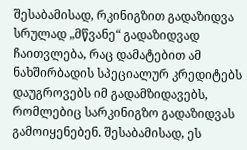შესაბამისად, რკინიგზით გადაზიდვა სრულად „მწვანე“ გადაზიდვად ჩაითვლება, რაც დამატებით ამ ნახშირბადის სპეციალურ კრედიტებს დაუგროვებს იმ გადამზიდავებს, რომლებიც სარკინიგზო გადაზიდვას გამოიყენებენ. შესაბამისად, ეს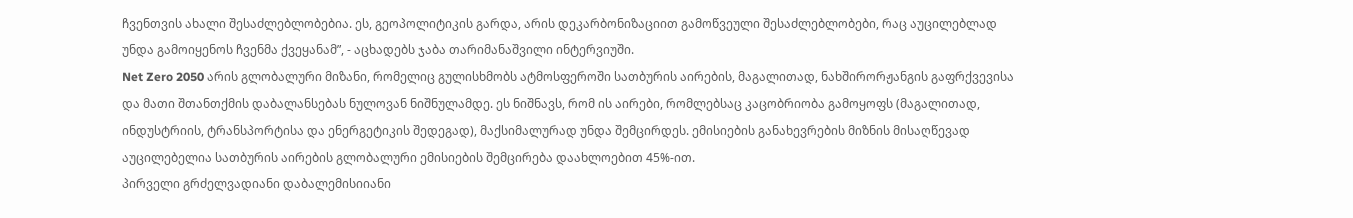ჩვენთვის ახალი შესაძლებლობებია. ეს, გეოპოლიტიკის გარდა, არის დეკარბონიზაციით გამოწვეული შესაძლებლობები, რაც აუცილებლად უნდა გამოიყენოს ჩვენმა ქვეყანამ”, - აცხადებს ჯაბა თარიმანაშვილი ინტერვიუში.
Net Zero 2050 არის გლობალური მიზანი, რომელიც გულისხმობს ატმოსფეროში სათბურის აირების, მაგალითად, ნახშირორჟანგის გაფრქვევისა და მათი შთანთქმის დაბალანსებას ნულოვან ნიშნულამდე. ეს ნიშნავს, რომ ის აირები, რომლებსაც კაცობრიობა გამოყოფს (მაგალითად, ინდუსტრიის, ტრანსპორტისა და ენერგეტიკის შედეგად), მაქსიმალურად უნდა შემცირდეს. ემისიების განახევრების მიზნის მისაღწევად აუცილებელია სათბურის აირების გლობალური ემისიების შემცირება დაახლოებით 45%-ით.
პირველი გრძელვადიანი დაბალემისიიანი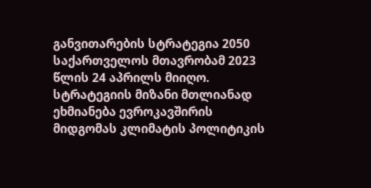განვითარების სტრატეგია 2050 საქართველოს მთავრობამ 2023 წლის 24 აპრილს მიიღო. სტრატეგიის მიზანი მთლიანად ეხმიანება ევროკავშირის მიდგომას კლიმატის პოლიტიკის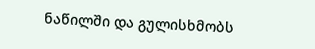ნაწილში და გულისხმობს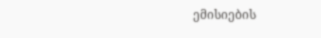ემისიების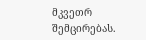მკვეთრ შემცირებას.